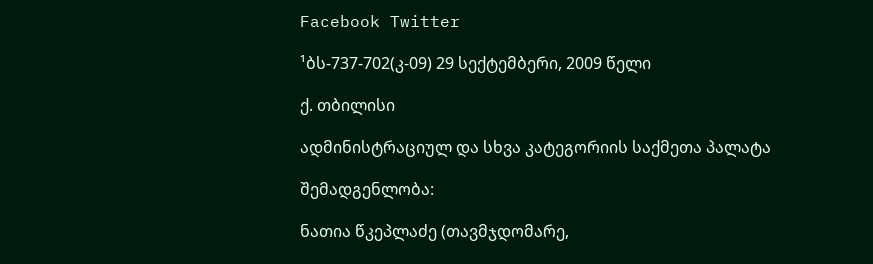Facebook Twitter

¹ბს-737-702(კ-09) 29 სექტემბერი, 2009 წელი

ქ. თბილისი

ადმინისტრაციულ და სხვა კატეგორიის საქმეთა პალატა

შემადგენლობა:

ნათია წკეპლაძე (თავმჯდომარე,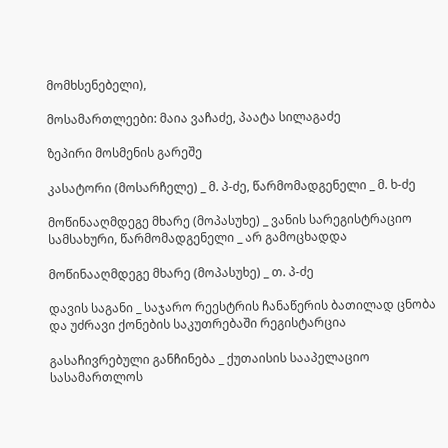მომხსენებელი),

მოსამართლეები: მაია ვაჩაძე, პაატა სილაგაძე

ზეპირი მოსმენის გარეშე

კასატორი (მოსარჩელე) _ მ. პ-ძე, წარმომადგენელი _ მ. ხ-ძე

მოწინააღმდეგე მხარე (მოპასუხე) _ ვანის სარეგისტრაციო სამსახური, წარმომადგენელი _ არ გამოცხადდა

მოწინააღმდეგე მხარე (მოპასუხე) _ თ. პ-ძე

დავის საგანი _ საჯარო რეესტრის ჩანაწერის ბათილად ცნობა და უძრავი ქონების საკუთრებაში რეგისტარცია

გასაჩივრებული განჩინება _ ქუთაისის სააპელაციო სასამართლოს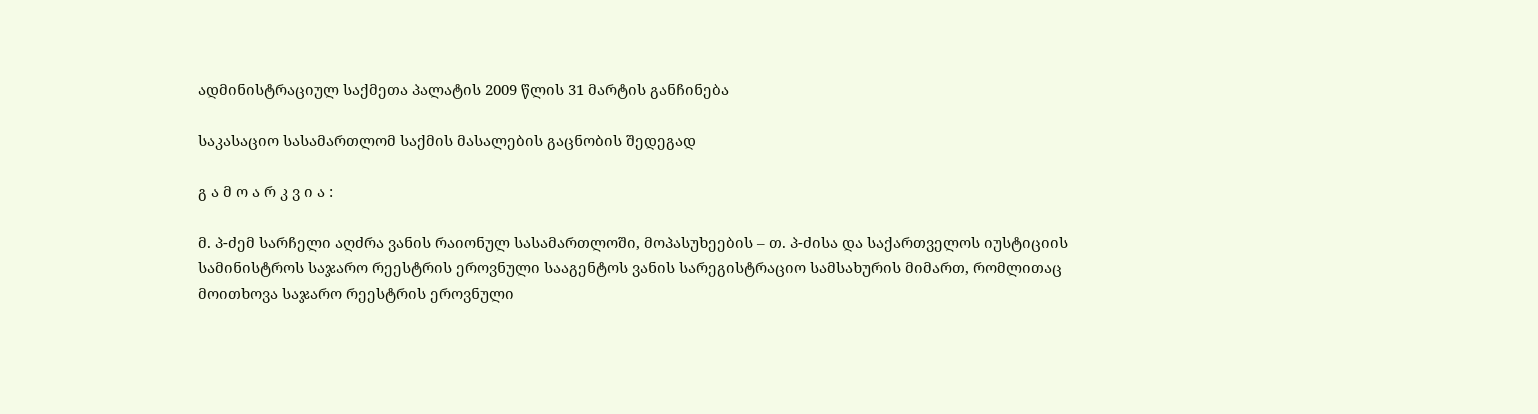ადმინისტრაციულ საქმეთა პალატის 2009 წლის 31 მარტის განჩინება

საკასაციო სასამართლომ საქმის მასალების გაცნობის შედეგად

გ ა მ ო ა რ კ ვ ი ა :

მ. პ-ძემ სარჩელი აღძრა ვანის რაიონულ სასამართლოში, მოპასუხეების – თ. პ-ძისა და საქართველოს იუსტიციის სამინისტროს საჯარო რეესტრის ეროვნული სააგენტოს ვანის სარეგისტრაციო სამსახურის მიმართ, რომლითაც მოითხოვა საჯარო რეესტრის ეროვნული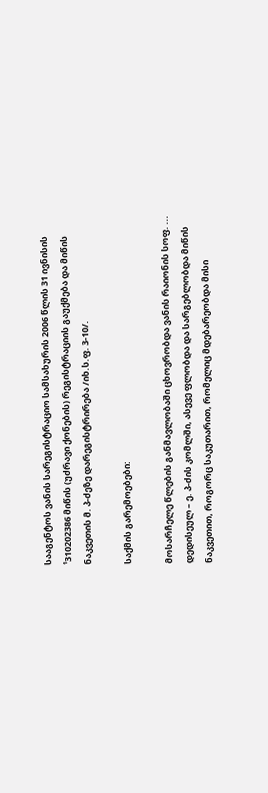სააგენტოს ვანის სარეგისტრაციო სამსახურის 2006 წლის 31 ივნისის ¹310202386 მიწის (უძრავი ქონების) რეგისტრაციის გაუქმება და მიწის ნაკვეთის მ. პ-ძეზე დარეგისტრირება /იხ.ს.ფ. 3-10/.

საქმის გარემოებები:

მოსარჩელე წლების განმავლობაში ცხოვრობდა ვანის რაიონის სოფ. ... დედისეულ – ე. პ-ძის კომლში, ასევე ფლობდა და სარგებლობდა მიწის ნაკვეთით, როგორც საკუთარით, რომელიც მდებარეობდა მისი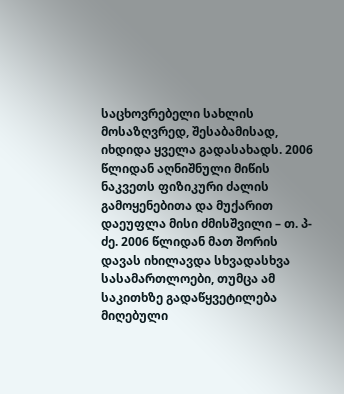საცხოვრებელი სახლის მოსაზღვრედ, შესაბამისად, იხდიდა ყველა გადასახადს. 2006 წლიდან აღნიშნული მიწის ნაკვეთს ფიზიკური ძალის გამოყენებითა და მუქარით დაეუფლა მისი ძმისშვილი – თ. პ-ძე. 2006 წლიდან მათ შორის დავას იხილავდა სხვადასხვა სასამართლოები, თუმცა ამ საკითხზე გადაწყვეტილება მიღებული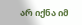არ იქნა იმ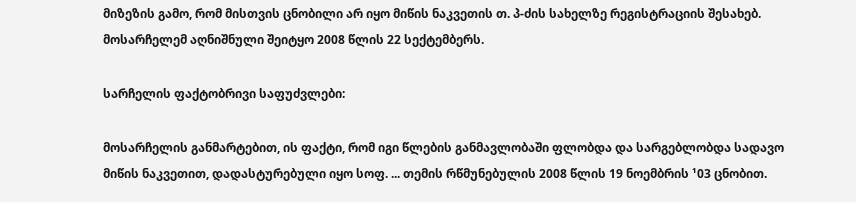მიზეზის გამო, რომ მისთვის ცნობილი არ იყო მიწის ნაკვეთის თ. პ-ძის სახელზე რეგისტრაციის შესახებ. მოსარჩელემ აღნიშნული შეიტყო 2008 წლის 22 სექტემბერს.

სარჩელის ფაქტობრივი საფუძვლები:

მოსარჩელის განმარტებით, ის ფაქტი, რომ იგი წლების განმავლობაში ფლობდა და სარგებლობდა სადავო მიწის ნაკვეთით, დადასტურებული იყო სოფ. ... თემის რწმუნებულის 2008 წლის 19 ნოემბრის ¹03 ცნობით.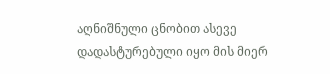აღნიშნული ცნობით ასევე დადასტურებული იყო მის მიერ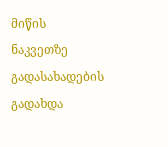მიწის ნაკვეთზე გადასახადების გადახდა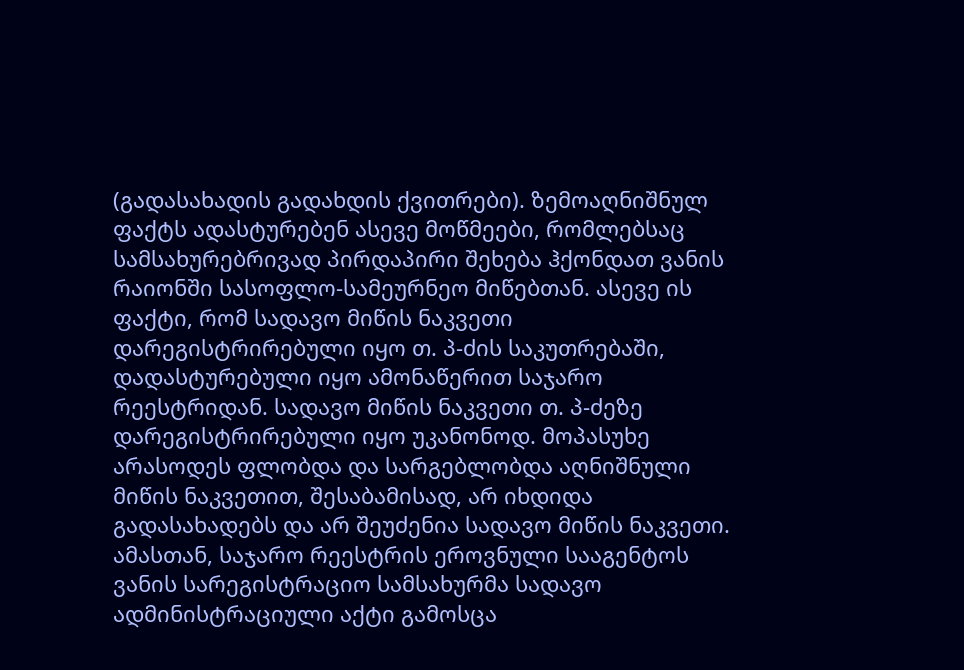(გადასახადის გადახდის ქვითრები). ზემოაღნიშნულ ფაქტს ადასტურებენ ასევე მოწმეები, რომლებსაც სამსახურებრივად პირდაპირი შეხება ჰქონდათ ვანის რაიონში სასოფლო-სამეურნეო მიწებთან. ასევე ის ფაქტი, რომ სადავო მიწის ნაკვეთი დარეგისტრირებული იყო თ. პ-ძის საკუთრებაში, დადასტურებული იყო ამონაწერით საჯარო რეესტრიდან. სადავო მიწის ნაკვეთი თ. პ-ძეზე დარეგისტრირებული იყო უკანონოდ. მოპასუხე არასოდეს ფლობდა და სარგებლობდა აღნიშნული მიწის ნაკვეთით, შესაბამისად, არ იხდიდა გადასახადებს და არ შეუძენია სადავო მიწის ნაკვეთი. ამასთან, საჯარო რეესტრის ეროვნული სააგენტოს ვანის სარეგისტრაციო სამსახურმა სადავო ადმინისტრაციული აქტი გამოსცა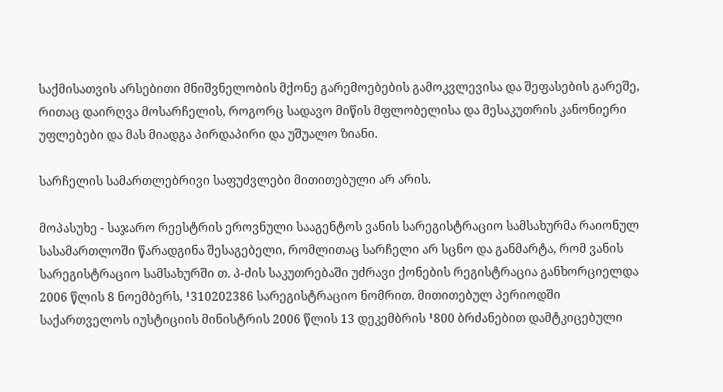საქმისათვის არსებითი მნიშვნელობის მქონე გარემოებების გამოკვლევისა და შეფასების გარეშე, რითაც დაირღვა მოსარჩელის, როგორც სადავო მიწის მფლობელისა და მესაკუთრის კანონიერი უფლებები და მას მიადგა პირდაპირი და უშუალო ზიანი.

სარჩელის სამართლებრივი საფუძვლები მითითებული არ არის.

მოპასუხე - საჯარო რეესტრის ეროვნული სააგენტოს ვანის სარეგისტრაციო სამსახურმა რაიონულ სასამართლოში წარადგინა შესაგებელი, რომლითაც სარჩელი არ სცნო და განმარტა, რომ ვანის სარეგისტრაციო სამსახურში თ. პ-ძის საკუთრებაში უძრავი ქონების რეგისტრაცია განხორციელდა 2006 წლის 8 ნოემბერს, ¹310202386 სარეგისტრაციო ნომრით. მითითებულ პერიოდში საქართველოს იუსტიციის მინისტრის 2006 წლის 13 დეკემბრის ¹800 ბრძანებით დამტკიცებული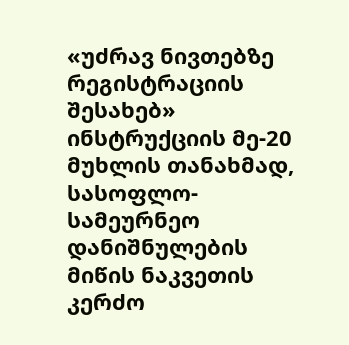«უძრავ ნივთებზე რეგისტრაციის შესახებ» ინსტრუქციის მე-20 მუხლის თანახმად, სასოფლო-სამეურნეო დანიშნულების მიწის ნაკვეთის კერძო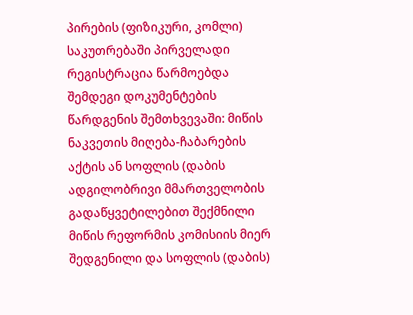პირების (ფიზიკური, კომლი) საკუთრებაში პირველადი რეგისტრაცია წარმოებდა შემდეგი დოკუმენტების წარდგენის შემთხვევაში: მიწის ნაკვეთის მიღება-ჩაბარების აქტის ან სოფლის (დაბის ადგილობრივი მმართველობის გადაწყვეტილებით შექმნილი მიწის რეფორმის კომისიის მიერ შედგენილი და სოფლის (დაბის)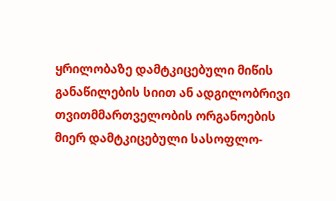ყრილობაზე დამტკიცებული მიწის განაწილების სიით ან ადგილობრივი თვითმმართველობის ორგანოების მიერ დამტკიცებული სასოფლო-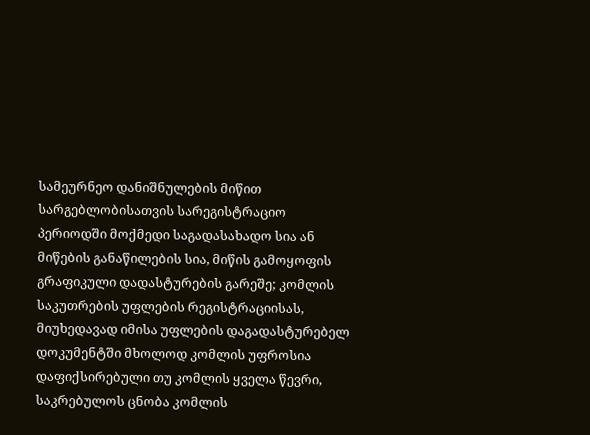სამეურნეო დანიშნულების მიწით სარგებლობისათვის სარეგისტრაციო პერიოდში მოქმედი საგადასახადო სია ან მიწების განაწილების სია, მიწის გამოყოფის გრაფიკული დადასტურების გარეშე; კომლის საკუთრების უფლების რეგისტრაციისას, მიუხედავად იმისა უფლების დაგადასტურებელ დოკუმენტში მხოლოდ კომლის უფროსია დაფიქსირებული თუ კომლის ყველა წევრი, საკრებულოს ცნობა კომლის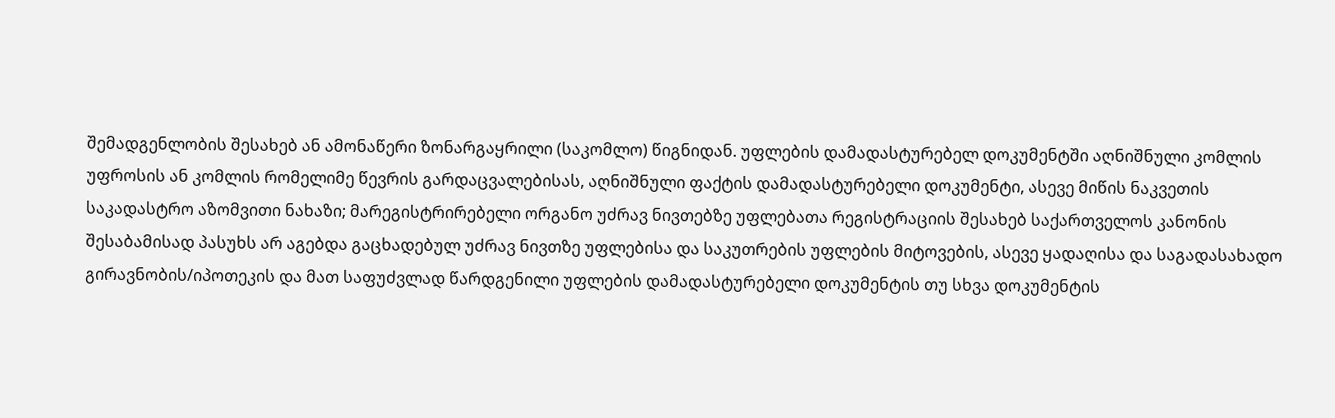შემადგენლობის შესახებ ან ამონაწერი ზონარგაყრილი (საკომლო) წიგნიდან. უფლების დამადასტურებელ დოკუმენტში აღნიშნული კომლის უფროსის ან კომლის რომელიმე წევრის გარდაცვალებისას, აღნიშნული ფაქტის დამადასტურებელი დოკუმენტი, ასევე მიწის ნაკვეთის საკადასტრო აზომვითი ნახაზი; მარეგისტრირებელი ორგანო უძრავ ნივთებზე უფლებათა რეგისტრაციის შესახებ საქართველოს კანონის შესაბამისად პასუხს არ აგებდა გაცხადებულ უძრავ ნივთზე უფლებისა და საკუთრების უფლების მიტოვების, ასევე ყადაღისა და საგადასახადო გირავნობის/იპოთეკის და მათ საფუძვლად წარდგენილი უფლების დამადასტურებელი დოკუმენტის თუ სხვა დოკუმენტის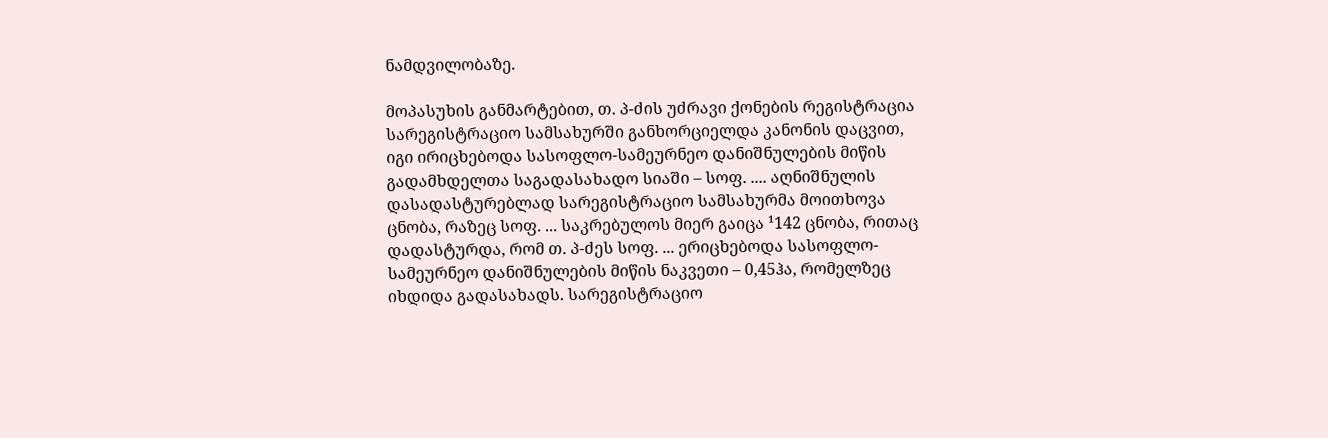ნამდვილობაზე.

მოპასუხის განმარტებით, თ. პ-ძის უძრავი ქონების რეგისტრაცია სარეგისტრაციო სამსახურში განხორციელდა კანონის დაცვით, იგი ირიცხებოდა სასოფლო-სამეურნეო დანიშნულების მიწის გადამხდელთა საგადასახადო სიაში – სოფ. .... აღნიშნულის დასადასტურებლად სარეგისტრაციო სამსახურმა მოითხოვა ცნობა, რაზეც სოფ. ... საკრებულოს მიერ გაიცა ¹142 ცნობა, რითაც დადასტურდა, რომ თ. პ-ძეს სოფ. ... ერიცხებოდა სასოფლო-სამეურნეო დანიშნულების მიწის ნაკვეთი – 0,45ჰა, რომელზეც იხდიდა გადასახადს. სარეგისტრაციო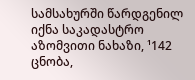სამსახურში წარდგენილ იქნა საკადასტრო აზომვითი ნახაზი, ¹142 ცნობა,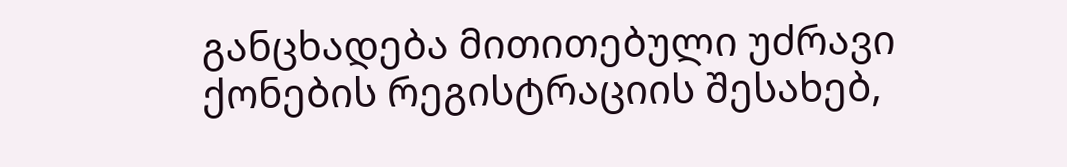განცხადება მითითებული უძრავი ქონების რეგისტრაციის შესახებ,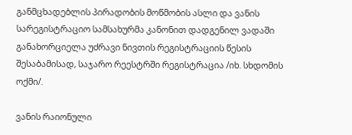განმცხადებლის პირადობის მოწმობის ასლი და ვანის სარეგისტრაციო სამსახურმა კანონით დადგენილ ვადაში განახორციელა უძრავი ნივთის რეგისტრაციის წესის შესაბამისად, საჯარო რეესტრში რეგისტრაცია /იხ. სხდომის ოქმი/.

ვანის რაიონული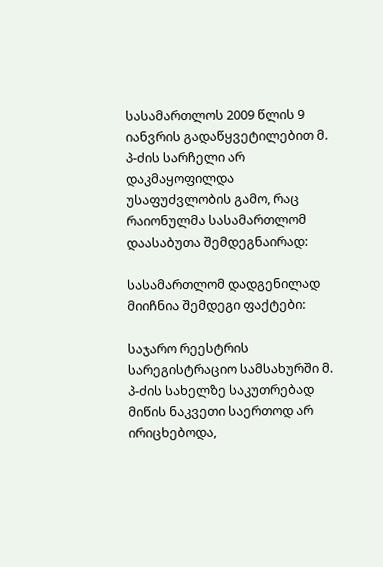სასამართლოს 2009 წლის 9 იანვრის გადაწყვეტილებით მ. პ-ძის სარჩელი არ დაკმაყოფილდა უსაფუძვლობის გამო, რაც რაიონულმა სასამართლომ დაასაბუთა შემდეგნაირად:

სასამართლომ დადგენილად მიიჩნია შემდეგი ფაქტები:

საჯარო რეესტრის სარეგისტრაციო სამსახურში მ. პ-ძის სახელზე საკუთრებად მიწის ნაკვეთი საერთოდ არ ირიცხებოდა,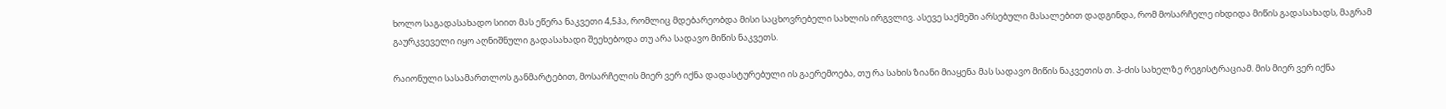ხოლო საგადასახადო სიით მას ეწერა ნაკვეთი 4,5ჰა, რომლიც მდებარეობდა მისი საცხოვრებელი სახლის ირგვლივ. ასევე საქმეში არსებული მასალებით დადგინდა, რომ მოსარჩელე იხდიდა მიწის გადასახადს, მაგრამ გაურკვეველი იყო აღნიშნული გადასახადი შეეხებოდა თუ არა სადავო მიწის ნაკვეთს.

რაიონული სასამართლოს განმარტებით, მოსარჩელის მიერ ვერ იქნა დადასტურებული ის გაერემოება, თუ რა სახის ზიანი მიაყენა მას სადავო მიწის ნაკვეთის თ. პ-ძის სახელზე რეგისტრაციამ. მის მიერ ვერ იქნა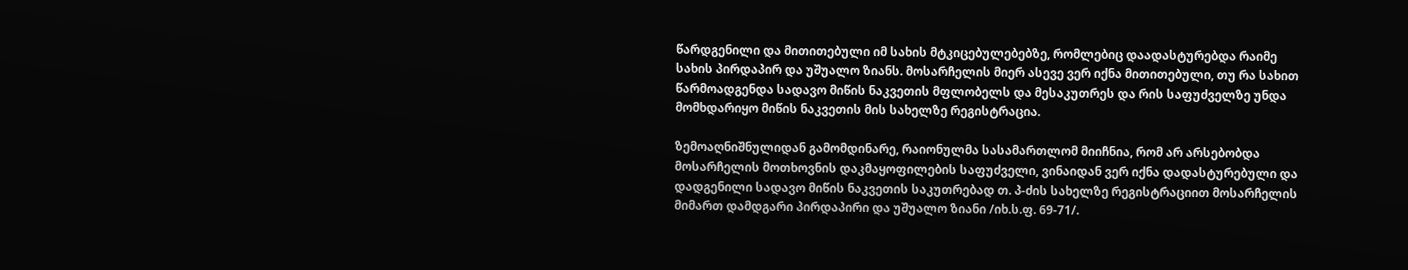წარდგენილი და მითითებული იმ სახის მტკიცებულებებზე, რომლებიც დაადასტურებდა რაიმე სახის პირდაპირ და უშუალო ზიანს. მოსარჩელის მიერ ასევე ვერ იქნა მითითებული, თუ რა სახით წარმოადგენდა სადავო მიწის ნაკვეთის მფლობელს და მესაკუთრეს და რის საფუძველზე უნდა მომხდარიყო მიწის ნაკვეთის მის სახელზე რეგისტრაცია.

ზემოაღნიშნულიდან გამომდინარე, რაიონულმა სასამართლომ მიიჩნია, რომ არ არსებობდა მოსარჩელის მოთხოვნის დაკმაყოფილების საფუძველი, ვინაიდან ვერ იქნა დადასტურებული და დადგენილი სადავო მიწის ნაკვეთის საკუთრებად თ. პ-ძის სახელზე რეგისტრაციით მოსარჩელის მიმართ დამდგარი პირდაპირი და უშუალო ზიანი /იხ.ს.ფ. 69-71/.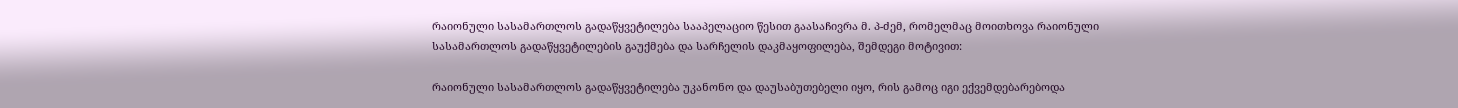რაიონული სასამართლოს გადაწყვეტილება სააპელაციო წესით გაასაჩივრა მ. პ-ძემ, რომელმაც მოითხოვა რაიონული სასამართლოს გადაწყვეტილების გაუქმება და სარჩელის დაკმაყოფილება, შემდეგი მოტივით:

რაიონული სასამართლოს გადაწყვეტილება უკანონო და დაუსაბუთებელი იყო, რის გამოც იგი ექვემდებარებოდა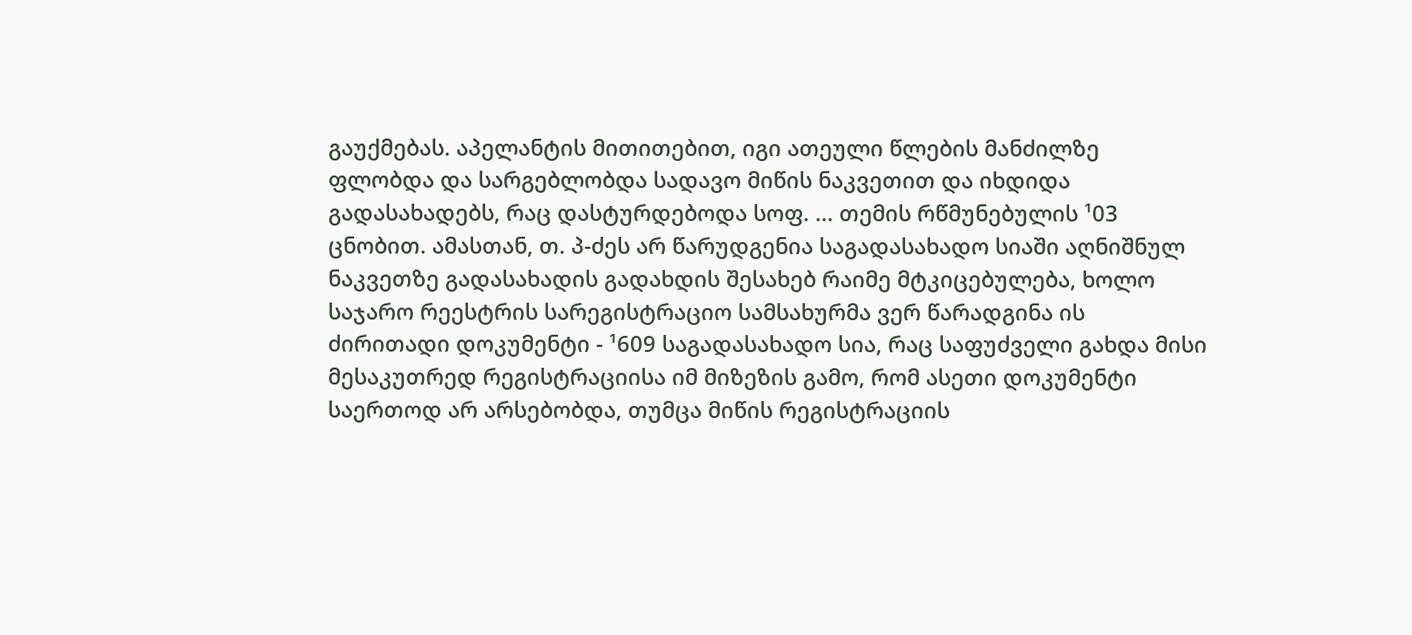გაუქმებას. აპელანტის მითითებით, იგი ათეული წლების მანძილზე ფლობდა და სარგებლობდა სადავო მიწის ნაკვეთით და იხდიდა გადასახადებს, რაც დასტურდებოდა სოფ. ... თემის რწმუნებულის ¹03 ცნობით. ამასთან, თ. პ-ძეს არ წარუდგენია საგადასახადო სიაში აღნიშნულ ნაკვეთზე გადასახადის გადახდის შესახებ რაიმე მტკიცებულება, ხოლო საჯარო რეესტრის სარეგისტრაციო სამსახურმა ვერ წარადგინა ის ძირითადი დოკუმენტი - ¹609 საგადასახადო სია, რაც საფუძველი გახდა მისი მესაკუთრედ რეგისტრაციისა იმ მიზეზის გამო, რომ ასეთი დოკუმენტი საერთოდ არ არსებობდა, თუმცა მიწის რეგისტრაციის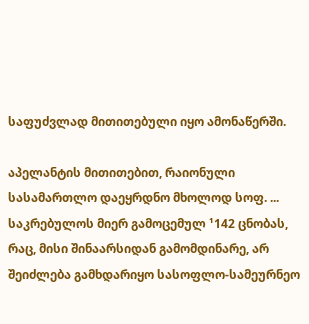საფუძვლად მითითებული იყო ამონაწერში.

აპელანტის მითითებით, რაიონული სასამართლო დაეყრდნო მხოლოდ სოფ. ... საკრებულოს მიერ გამოცემულ ¹142 ცნობას, რაც, მისი შინაარსიდან გამომდინარე, არ შეიძლება გამხდარიყო სასოფლო-სამეურნეო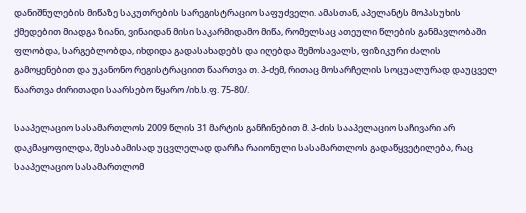დანიშნულების მიწაზე საკუთრების სარეგისტრაციო საფუძველი. ამასთან, აპელანტს მოპასუხის ქმედებით მიადგა ზიანი, ვინაიდან მისი საკარმიდამო მიწა, რომელსაც ათეული წლების განმავლობაში ფლობდა, სარგებლობდა, იხდიდა გადასახადებს და იღებდა შემოსავალს, ფიზიკური ძალის გამოყენებით და უკანონო რეგისტრაციით წაართვა თ. პ-ძემ, რითაც მოსარჩელის სოცუალურად დაუცველ წაართვა ძირითადი საარსებო წყარო /იხ.ს.ფ. 75-80/.

სააპელაციო სასამართლოს 2009 წლის 31 მარტის განჩინებით მ. პ-ძის სააპელაციო საჩივარი არ დაკმაყოფილდა, შესაბამისად უცვლელად დარჩა რაიონული სასამართლოს გადაწყვეტილება, რაც სააპელაციო სასამართლომ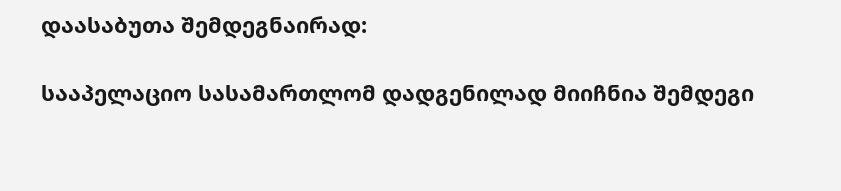დაასაბუთა შემდეგნაირად:

სააპელაციო სასამართლომ დადგენილად მიიჩნია შემდეგი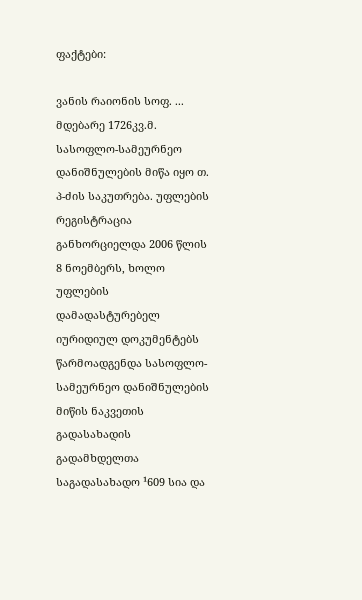ფაქტები:

ვანის რაიონის სოფ. ... მდებარე 1726კვ.მ. სასოფლო-სამეურნეო დანიშნულების მიწა იყო თ. პ-ძის საკუთრება. უფლების რეგისტრაცია განხორციელდა 2006 წლის 8 ნოემბერს, ხოლო უფლების დამადასტურებელ იურიდიულ დოკუმენტებს წარმოადგენდა სასოფლო-სამეურნეო დანიშნულების მიწის ნაკვეთის გადასახადის გადამხდელთა საგადასახადო ¹609 სია და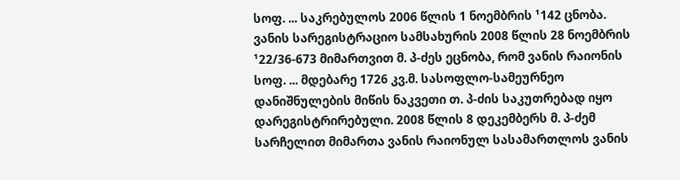სოფ. ... საკრებულოს 2006 წლის 1 ნოემბრის ¹142 ცნობა. ვანის სარეგისტრაციო სამსახურის 2008 წლის 28 ნოემბრის ¹22/36-673 მიმართვით მ. პ-ძეს ეცნობა, რომ ვანის რაიონის სოფ. ... მდებარე 1726 კვ.მ. სასოფლო-სამეურნეო დანიშნულების მიწის ნაკვეთი თ. პ-ძის საკუთრებად იყო დარეგისტრირებული. 2008 წლის 8 დეკემბერს მ. პ-ძემ სარჩელით მიმართა ვანის რაიონულ სასამართლოს ვანის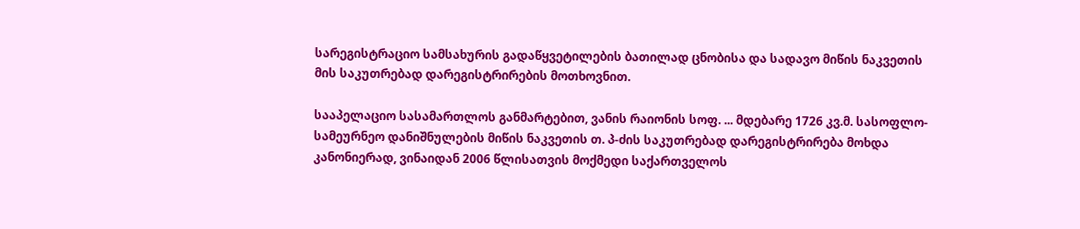სარეგისტრაციო სამსახურის გადაწყვეტილების ბათილად ცნობისა და სადავო მიწის ნაკვეთის მის საკუთრებად დარეგისტრირების მოთხოვნით.

სააპელაციო სასამართლოს განმარტებით, ვანის რაიონის სოფ. ... მდებარე 1726 კვ.მ. სასოფლო-სამეურნეო დანიშნულების მიწის ნაკვეთის თ. პ-ძის საკუთრებად დარეგისტრირება მოხდა კანონიერად, ვინაიდან 2006 წლისათვის მოქმედი საქართველოს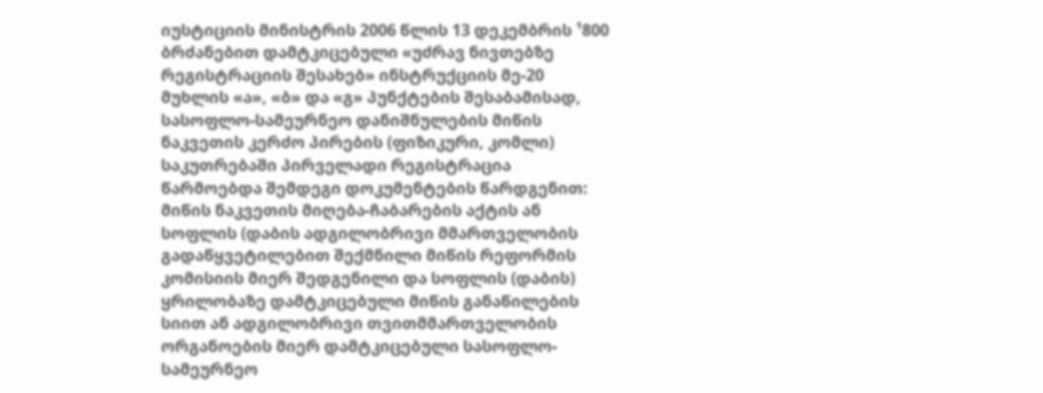იუსტიციის მინისტრის 2006 წლის 13 დეკემბრის ¹800 ბრძანებით დამტკიცებული «უძრავ ნივთებზე რეგისტრაციის შესახებ» ინსტრუქციის მე-20 მუხლის «ა», «ბ» და «გ» პუნქტების შესაბამისად, სასოფლო-სამეურნეო დანიშნულების მიწის ნაკვეთის კერძო პირების (ფიზიკური, კომლი) საკუთრებაში პირველადი რეგისტრაცია წარმოებდა შემდეგი დოკუმენტების წარდგენით: მიწის ნაკვეთის მიღება-ჩაბარების აქტის ან სოფლის (დაბის ადგილობრივი მმართველობის გადაწყვეტილებით შექმნილი მიწის რეფორმის კომისიის მიერ შედგენილი და სოფლის (დაბის) ყრილობაზე დამტკიცებული მიწის განაწილების სიით ან ადგილობრივი თვითმმართველობის ორგანოების მიერ დამტკიცებული სასოფლო-სამეურნეო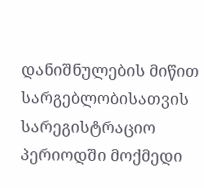დანიშნულების მიწით სარგებლობისათვის სარეგისტრაციო პერიოდში მოქმედი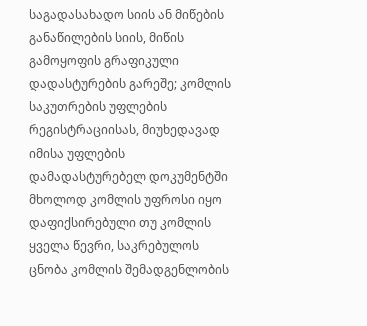საგადასახადო სიის ან მიწების განაწილების სიის, მიწის გამოყოფის გრაფიკული დადასტურების გარეშე; კომლის საკუთრების უფლების რეგისტრაციისას, მიუხედავად იმისა უფლების დამადასტურებელ დოკუმენტში მხოლოდ კომლის უფროსი იყო დაფიქსირებული თუ კომლის ყველა წევრი, საკრებულოს ცნობა კომლის შემადგენლობის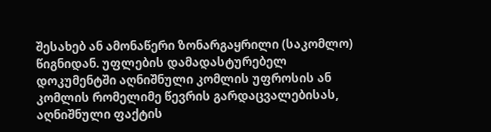შესახებ ან ამონაწერი ზონარგაყრილი (საკომლო) წიგნიდან. უფლების დამადასტურებელ დოკუმენტში აღნიშნული კომლის უფროსის ან კომლის რომელიმე წევრის გარდაცვალებისას, აღნიშნული ფაქტის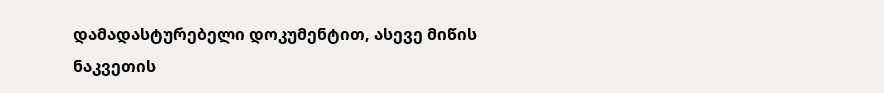დამადასტურებელი დოკუმენტით, ასევე მიწის ნაკვეთის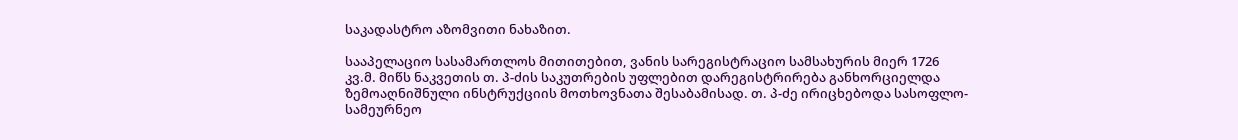საკადასტრო აზომვითი ნახაზით.

სააპელაციო სასამართლოს მითითებით, ვანის სარეგისტრაციო სამსახურის მიერ 1726 კვ.მ. მიწს ნაკვეთის თ. პ-ძის საკუთრების უფლებით დარეგისტრირება განხორციელდა ზემოაღნიშნული ინსტრუქციის მოთხოვნათა შესაბამისად. თ. პ-ძე ირიცხებოდა სასოფლო-სამეურნეო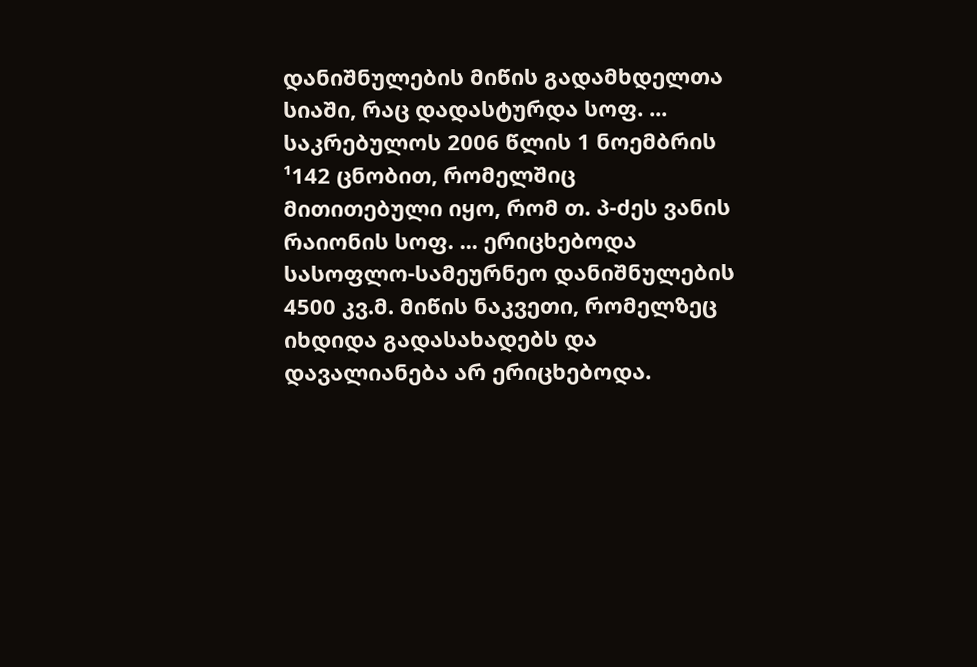დანიშნულების მიწის გადამხდელთა სიაში, რაც დადასტურდა სოფ. ... საკრებულოს 2006 წლის 1 ნოემბრის ¹142 ცნობით, რომელშიც მითითებული იყო, რომ თ. პ-ძეს ვანის რაიონის სოფ. ... ერიცხებოდა სასოფლო-სამეურნეო დანიშნულების 4500 კვ.მ. მიწის ნაკვეთი, რომელზეც იხდიდა გადასახადებს და დავალიანება არ ერიცხებოდა.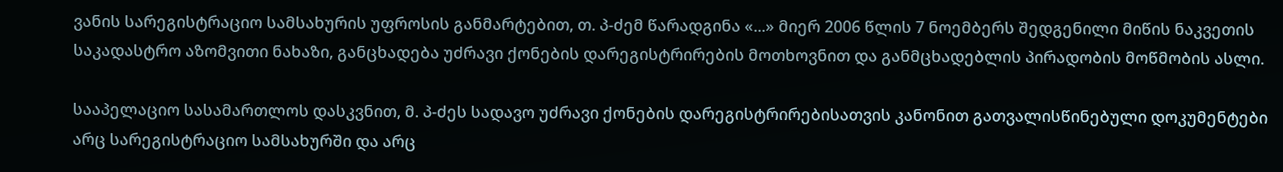ვანის სარეგისტრაციო სამსახურის უფროსის განმარტებით, თ. პ-ძემ წარადგინა «...» მიერ 2006 წლის 7 ნოემბერს შედგენილი მიწის ნაკვეთის საკადასტრო აზომვითი ნახაზი, განცხადება უძრავი ქონების დარეგისტრირების მოთხოვნით და განმცხადებლის პირადობის მოწმობის ასლი.

სააპელაციო სასამართლოს დასკვნით, მ. პ-ძეს სადავო უძრავი ქონების დარეგისტრირებისათვის კანონით გათვალისწინებული დოკუმენტები არც სარეგისტრაციო სამსახურში და არც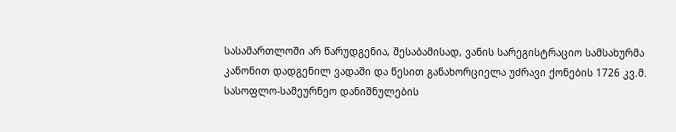სასამართლოში არ წარუდგენია, შესაბამისად, ვანის სარეგისტრაციო სამსახურმა კანონით დადგენილ ვადაში და წესით განახორციელა უძრავი ქონების 1726 კვ.მ. სასოფლო-სამეურნეო დანიშნულების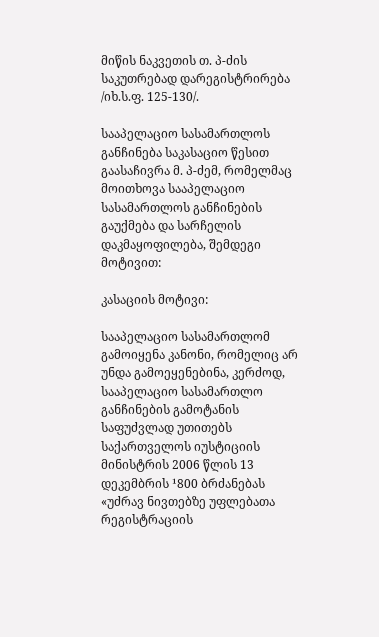მიწის ნაკვეთის თ. პ-ძის საკუთრებად დარეგისტრირება /იხ.ს.ფ. 125-130/.

სააპელაციო სასამართლოს განჩინება საკასაციო წესით გაასაჩივრა მ. პ-ძემ, რომელმაც მოითხოვა სააპელაციო სასამართლოს განჩინების გაუქმება და სარჩელის დაკმაყოფილება, შემდეგი მოტივით:

კასაციის მოტივი:

სააპელაციო სასამართლომ გამოიყენა კანონი, რომელიც არ უნდა გამოეყენებინა, კერძოდ, სააპელაციო სასამართლო განჩინების გამოტანის საფუძვლად უთითებს საქართველოს იუსტიციის მინისტრის 2006 წლის 13 დეკემბრის ¹800 ბრძანებას «უძრავ ნივთებზე უფლებათა რეგისტრაციის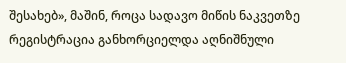შესახებ», მაშინ, როცა სადავო მიწის ნაკვეთზე რეგისტრაცია განხორციელდა აღნიშნული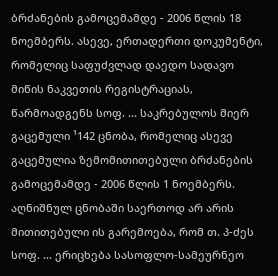ბრძანების გამოცემამდე - 2006 წლის 18 ნოემბერს. ასევე, ერთადერთი დოკუმენტი, რომელიც საფუძვლად დაედო სადავო მიწის ნაკვეთის რეგისტრაციას, წარმოადგენს სოფ. ... საკრებულოს მიერ გაცემული ¹142 ცნობა, რომელიც ასევე გაცემულია ზემომითითებული ბრძანების გამოცემამდე - 2006 წლის 1 ნოემბერს. აღნიშნულ ცნობაში საერთოდ არ არის მითითებული ის გარემოება, რომ თ. პ-ძეს სოფ. ... ერიცხება სასოფლო-სამეურნეო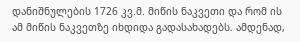დანიშნულების 1726 კვ.მ. მიწის ნაკვეთი და რომ ის ამ მიწის ნაკვეთზე იხდიდა გადასახადებს. ამდენად,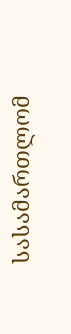სასამართლომ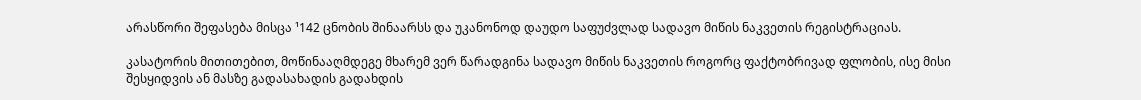არასწორი შეფასება მისცა ¹142 ცნობის შინაარსს და უკანონოდ დაუდო საფუძვლად სადავო მიწის ნაკვეთის რეგისტრაციას.

კასატორის მითითებით, მოწინააღმდეგე მხარემ ვერ წარადგინა სადავო მიწის ნაკვეთის როგორც ფაქტობრივად ფლობის, ისე მისი შესყიდვის ან მასზე გადასახადის გადახდის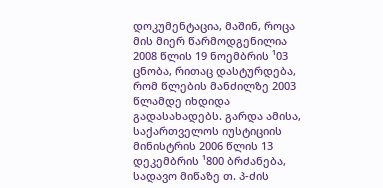დოკუმენტაცია, მაშინ, როცა მის მიერ წარმოდგენილია 2008 წლის 19 ნოემბრის ¹03 ცნობა, რითაც დასტურდება, რომ წლების მანძილზე 2003 წლამდე იხდიდა გადასახადებს. გარდა ამისა, საქართველოს იუსტიციის მინისტრის 2006 წლის 13 დეკემბრის ¹800 ბრძანება, სადავო მიწაზე თ. პ-ძის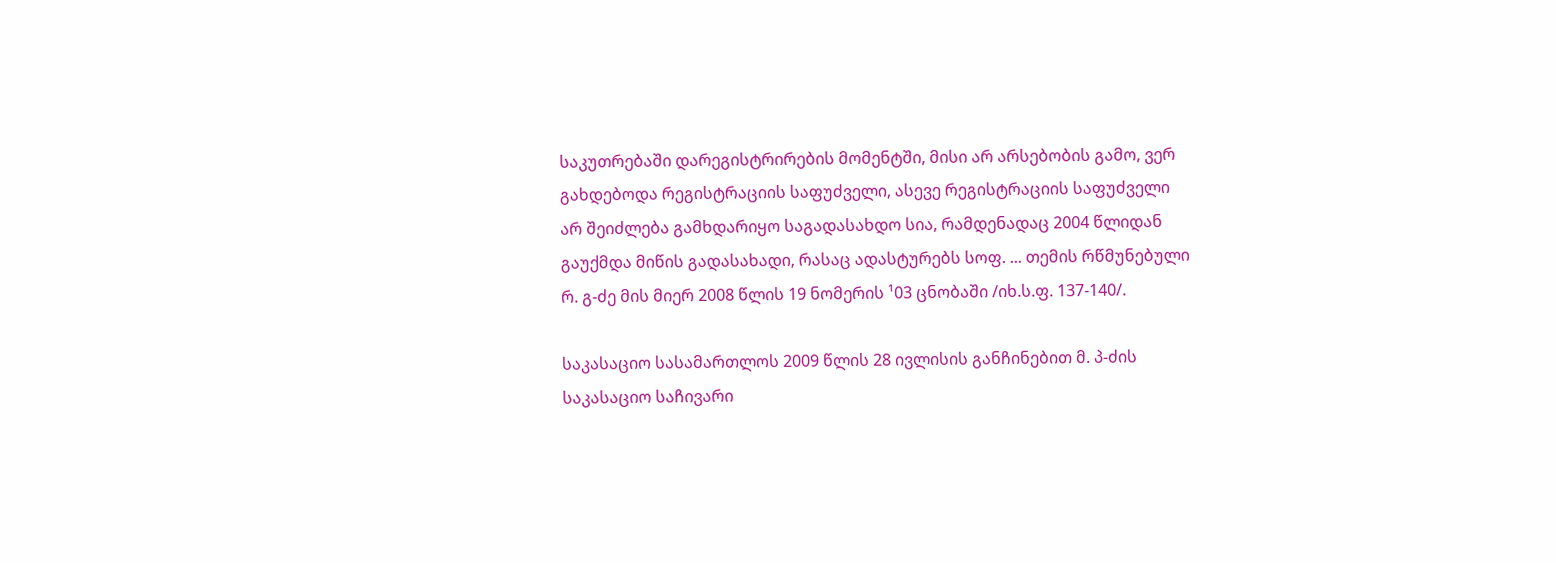საკუთრებაში დარეგისტრირების მომენტში, მისი არ არსებობის გამო, ვერ გახდებოდა რეგისტრაციის საფუძველი, ასევე რეგისტრაციის საფუძველი არ შეიძლება გამხდარიყო საგადასახდო სია, რამდენადაც 2004 წლიდან გაუქმდა მიწის გადასახადი, რასაც ადასტურებს სოფ. ... თემის რწმუნებული რ. გ-ძე მის მიერ 2008 წლის 19 ნომერის ¹03 ცნობაში /იხ.ს.ფ. 137-140/.

საკასაციო სასამართლოს 2009 წლის 28 ივლისის განჩინებით მ. პ-ძის საკასაციო საჩივარი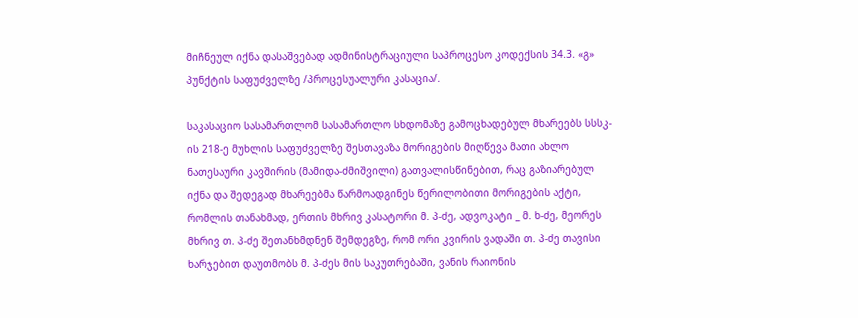მიჩნეულ იქნა დასაშვებად ადმინისტრაციული საპროცესო კოდექსის 34.3. «გ» პუნქტის საფუძველზე /პროცესუალური კასაცია/.

საკასაციო სასამართლომ სასამართლო სხდომაზე გამოცხადებულ მხარეებს სსსკ-ის 218-ე მუხლის საფუძველზე შესთავაზა მორიგების მიღწევა მათი ახლო ნათესაური კავშირის (მამიდა-ძმიშვილი) გათვალისწინებით, რაც გაზიარებულ იქნა და შედეგად მხარეებმა წარმოადგინეს წერილობითი მორიგების აქტი, რომლის თანახმად, ერთის მხრივ კასატორი მ. პ-ძე, ადვოკატი _ მ. ხ-ძე, მეორეს მხრივ თ. პ-ძე შეთანხმდნენ შემდეგზე, რომ ორი კვირის ვადაში თ. პ-ძე თავისი ხარჯებით დაუთმობს მ. პ-ძეს მის საკუთრებაში, ვანის რაიონის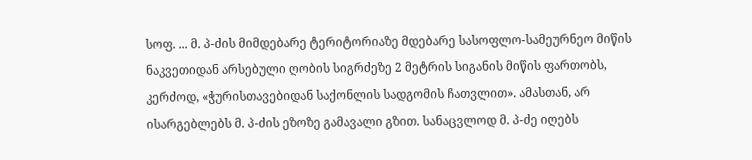სოფ. ... მ. პ-ძის მიმდებარე ტერიტორიაზე მდებარე სასოფლო-სამეურნეო მიწის ნაკვეთიდან არსებული ღობის სიგრძეზე 2 მეტრის სიგანის მიწის ფართობს, კერძოდ, «ჭურისთავებიდან საქონლის სადგომის ჩათვლით». ამასთან, არ ისარგებლებს მ. პ-ძის ეზოზე გამავალი გზით. სანაცვლოდ მ. პ-ძე იღებს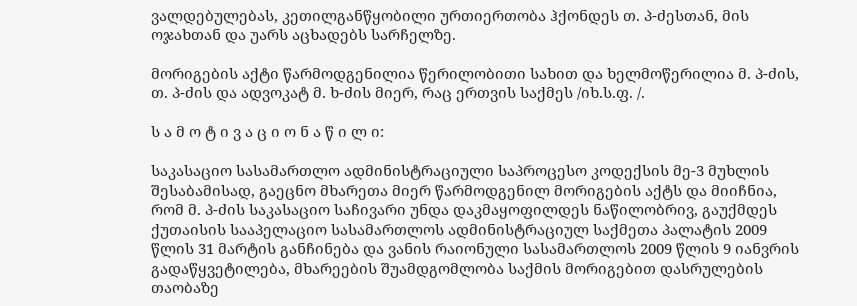ვალდებულებას, კეთილგანწყობილი ურთიერთობა ჰქონდეს თ. პ-ძესთან, მის ოჯახთან და უარს აცხადებს სარჩელზე.

მორიგების აქტი წარმოდგენილია წერილობითი სახით და ხელმოწერილია მ. პ-ძის, თ. პ-ძის და ადვოკატ მ. ხ-ძის მიერ, რაც ერთვის საქმეს /იხ.ს.ფ. /.

ს ა მ ო ტ ი ვ ა ც ი ო ნ ა წ ი ლ ი:

საკასაციო სასამართლო ადმინისტრაციული საპროცესო კოდექსის მე-3 მუხლის შესაბამისად, გაეცნო მხარეთა მიერ წარმოდგენილ მორიგების აქტს და მიიჩნია, რომ მ. პ-ძის საკასაციო საჩივარი უნდა დაკმაყოფილდეს ნაწილობრივ, გაუქმდეს ქუთაისის სააპელაციო სასამართლოს ადმინისტრაციულ საქმეთა პალატის 2009 წლის 31 მარტის განჩინება და ვანის რაიონული სასამართლოს 2009 წლის 9 იანვრის გადაწყვეტილება, მხარეების შუამდგომლობა საქმის მორიგებით დასრულების თაობაზე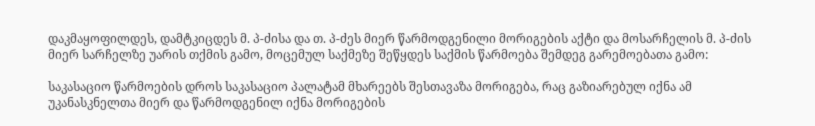დაკმაყოფილდეს, დამტკიცდეს მ. პ-ძისა და თ. პ-ძეს მიერ წარმოდგენილი მორიგების აქტი და მოსარჩელის მ. პ-ძის მიერ სარჩელზე უარის თქმის გამო, მოცემულ საქმეზე შეწყდეს საქმის წარმოება შემდეგ გარემოებათა გამო:

საკასაციო წარმოების დროს საკასაციო პალატამ მხარეებს შესთავაზა მორიგება, რაც გაზიარებულ იქნა ამ უკანასკნელთა მიერ და წარმოდგენილ იქნა მორიგების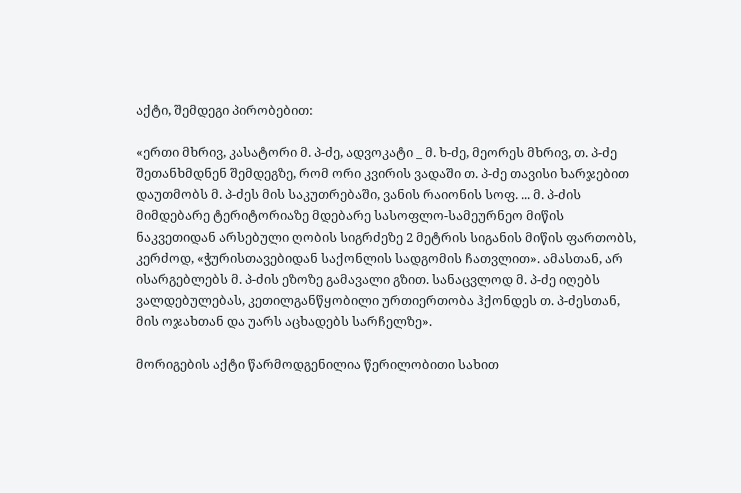აქტი, შემდეგი პირობებით:

«ერთი მხრივ, კასატორი მ. პ-ძე, ადვოკატი _ მ. ხ-ძე, მეორეს მხრივ, თ. პ-ძე შეთანხმდნენ შემდეგზე, რომ ორი კვირის ვადაში თ. პ-ძე თავისი ხარჯებით დაუთმობს მ. პ-ძეს მის საკუთრებაში, ვანის რაიონის სოფ. ... მ. პ-ძის მიმდებარე ტერიტორიაზე მდებარე სასოფლო-სამეურნეო მიწის ნაკვეთიდან არსებული ღობის სიგრძეზე 2 მეტრის სიგანის მიწის ფართობს, კერძოდ, «ჭურისთავებიდან საქონლის სადგომის ჩათვლით». ამასთან, არ ისარგებლებს მ. პ-ძის ეზოზე გამავალი გზით. სანაცვლოდ მ. პ-ძე იღებს ვალდებულებას, კეთილგანწყობილი ურთიერთობა ჰქონდეს თ. პ-ძესთან, მის ოჯახთან და უარს აცხადებს სარჩელზე».

მორიგების აქტი წარმოდგენილია წერილობითი სახით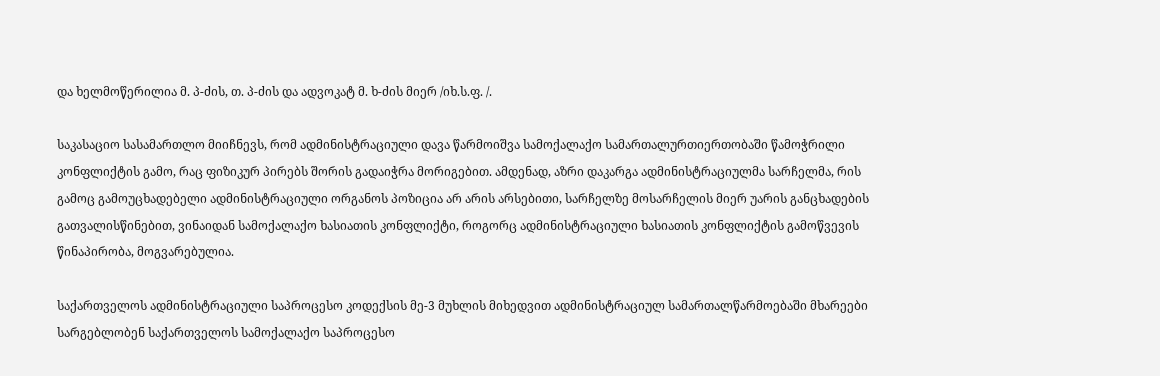და ხელმოწერილია მ. პ-ძის, თ. პ-ძის და ადვოკატ მ. ხ-ძის მიერ /იხ.ს.ფ. /.

საკასაციო სასამართლო მიიჩნევს, რომ ადმინისტრაციული დავა წარმოიშვა სამოქალაქო სამართალურთიერთობაში წამოჭრილი კონფლიქტის გამო, რაც ფიზიკურ პირებს შორის გადაიჭრა მორიგებით. ამდენად, აზრი დაკარგა ადმინისტრაციულმა სარჩელმა, რის გამოც გამოუცხადებელი ადმინისტრაციული ორგანოს პოზიცია არ არის არსებითი, სარჩელზე მოსარჩელის მიერ უარის განცხადების გათვალისწინებით, ვინაიდან სამოქალაქო ხასიათის კონფლიქტი, როგორც ადმინისტრაციული ხასიათის კონფლიქტის გამოწვევის წინაპირობა, მოგვარებულია.

საქართველოს ადმინისტრაციული საპროცესო კოდექსის მე-3 მუხლის მიხედვით ადმინისტრაციულ სამართალწარმოებაში მხარეები სარგებლობენ საქართველოს სამოქალაქო საპროცესო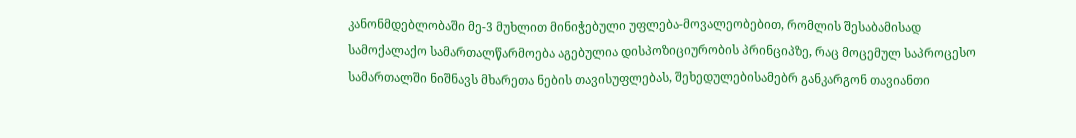კანონმდებლობაში მე-3 მუხლით მინიჭებული უფლება-მოვალეობებით, რომლის შესაბამისად სამოქალაქო სამართალწარმოება აგებულია დისპოზიციურობის პრინციპზე, რაც მოცემულ საპროცესო სამართალში ნიშნავს მხარეთა ნების თავისუფლებას, შეხედულებისამებრ განკარგონ თავიანთი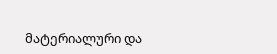მატერიალური და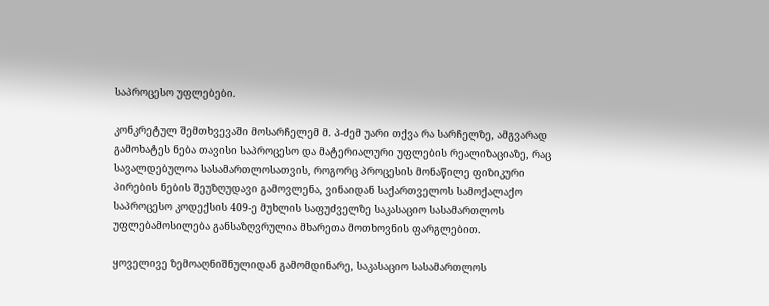საპროცესო უფლებები.

კონკრეტულ შემთხვევაში მოსარჩელემ მ. პ-ძემ უარი თქვა რა სარჩელზე, ამგვარად გამოხატეს ნება თავისი საპროცესო და მატერიალური უფლების რეალიზაციაზე, რაც სავალდებულოა სასამართლოსათვის, როგორც პროცესის მონაწილე ფიზიკური პირების ნების შეუზღუდავი გამოვლენა, ვინაიდან საქართველოს სამოქალაქო საპროცესო კოდექსის 409-ე მუხლის საფუძველზე საკასაციო სასამართლოს უფლებამოსილება განსაზღვრულია მხარეთა მოთხოვნის ფარგლებით.

ყოველივე ზემოაღნიშნულიდან გამომდინარე, საკასაციო სასამართლოს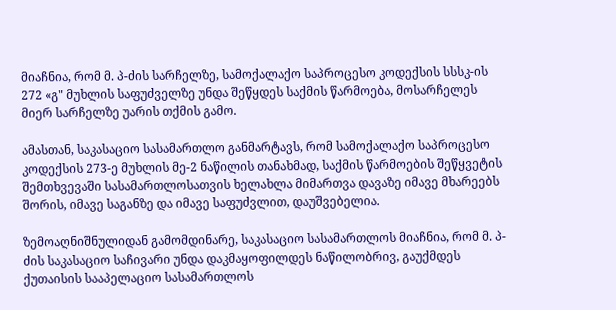მიაჩნია, რომ მ. პ-ძის სარჩელზე, სამოქალაქო საპროცესო კოდექსის სსსკ-ის 272 «გ" მუხლის საფუძველზე უნდა შეწყდეს საქმის წარმოება, მოსარჩელეს მიერ სარჩელზე უარის თქმის გამო.

ამასთან, საკასაციო სასამართლო განმარტავს, რომ სამოქალაქო საპროცესო კოდექსის 273-ე მუხლის მე-2 ნაწილის თანახმად, საქმის წარმოების შეწყვეტის შემთხვევაში სასამართლოსათვის ხელახლა მიმართვა დავაზე იმავე მხარეებს შორის, იმავე საგანზე და იმავე საფუძვლით, დაუშვებელია.

ზემოაღნიშნულიდან გამომდინარე, საკასაციო სასამართლოს მიაჩნია, რომ მ. პ-ძის საკასაციო საჩივარი უნდა დაკმაყოფილდეს ნაწილობრივ, გაუქმდეს ქუთაისის სააპელაციო სასამართლოს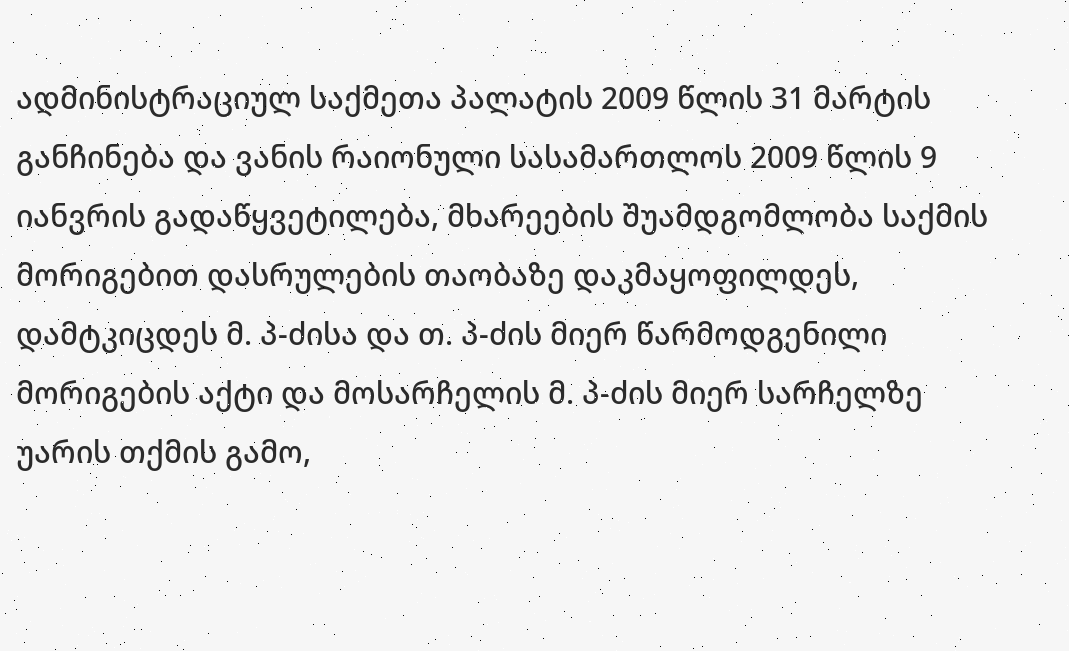ადმინისტრაციულ საქმეთა პალატის 2009 წლის 31 მარტის განჩინება და ვანის რაიონული სასამართლოს 2009 წლის 9 იანვრის გადაწყვეტილება, მხარეების შუამდგომლობა საქმის მორიგებით დასრულების თაობაზე დაკმაყოფილდეს, დამტკიცდეს მ. პ-ძისა და თ. პ-ძის მიერ წარმოდგენილი მორიგების აქტი და მოსარჩელის მ. პ-ძის მიერ სარჩელზე უარის თქმის გამო,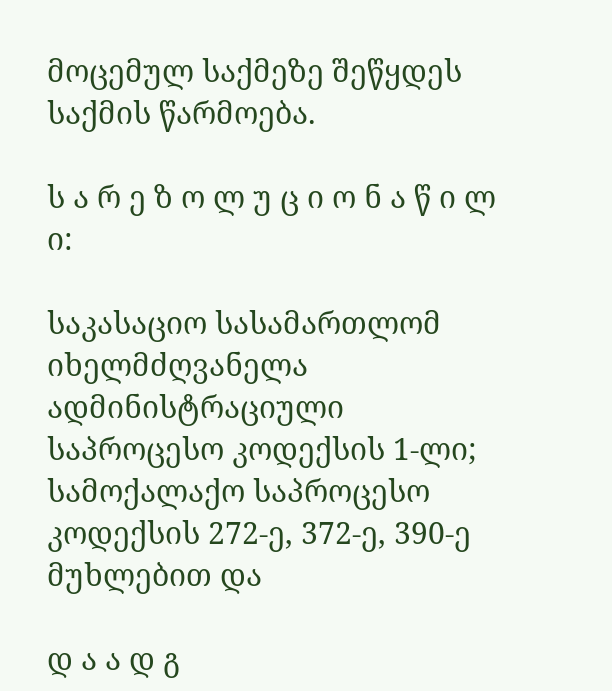მოცემულ საქმეზე შეწყდეს საქმის წარმოება.

ს ა რ ე ზ ო ლ უ ც ი ო ნ ა წ ი ლ ი:

საკასაციო სასამართლომ იხელმძღვანელა ადმინისტრაციული საპროცესო კოდექსის 1-ლი; სამოქალაქო საპროცესო კოდექსის 272-ე, 372-ე, 390-ე მუხლებით და

დ ა ა დ გ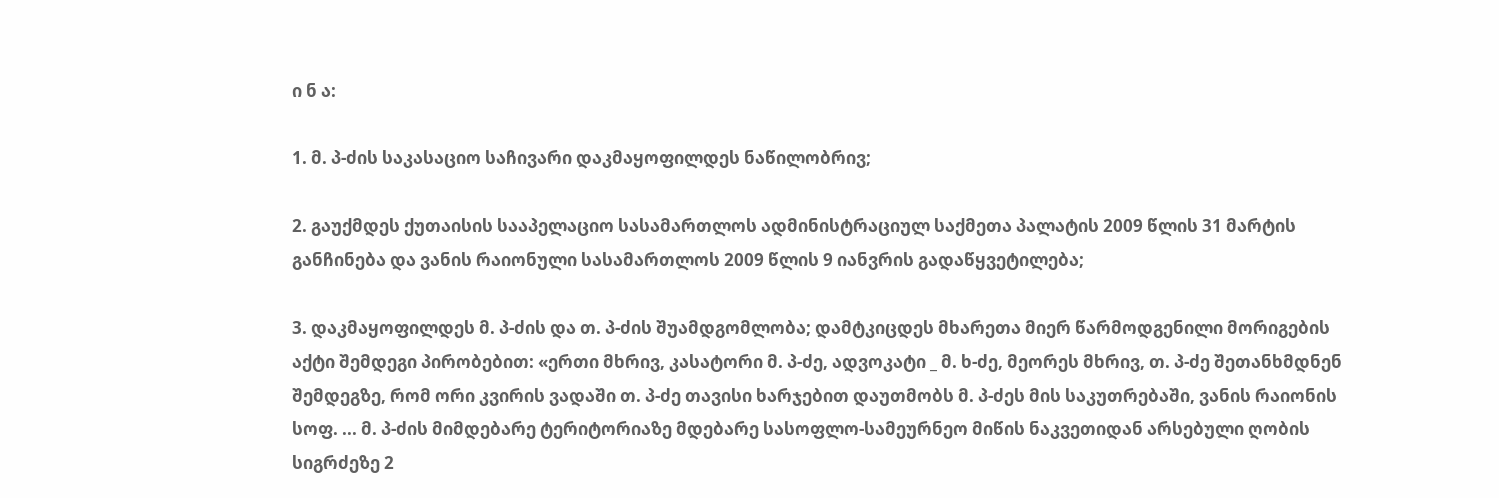ი ნ ა:

1. მ. პ-ძის საკასაციო საჩივარი დაკმაყოფილდეს ნაწილობრივ;

2. გაუქმდეს ქუთაისის სააპელაციო სასამართლოს ადმინისტრაციულ საქმეთა პალატის 2009 წლის 31 მარტის განჩინება და ვანის რაიონული სასამართლოს 2009 წლის 9 იანვრის გადაწყვეტილება;

3. დაკმაყოფილდეს მ. პ-ძის და თ. პ-ძის შუამდგომლობა; დამტკიცდეს მხარეთა მიერ წარმოდგენილი მორიგების აქტი შემდეგი პირობებით: «ერთი მხრივ, კასატორი მ. პ-ძე, ადვოკატი _ მ. ხ-ძე, მეორეს მხრივ, თ. პ-ძე შეთანხმდნენ შემდეგზე, რომ ორი კვირის ვადაში თ. პ-ძე თავისი ხარჯებით დაუთმობს მ. პ-ძეს მის საკუთრებაში, ვანის რაიონის სოფ. ... მ. პ-ძის მიმდებარე ტერიტორიაზე მდებარე სასოფლო-სამეურნეო მიწის ნაკვეთიდან არსებული ღობის სიგრძეზე 2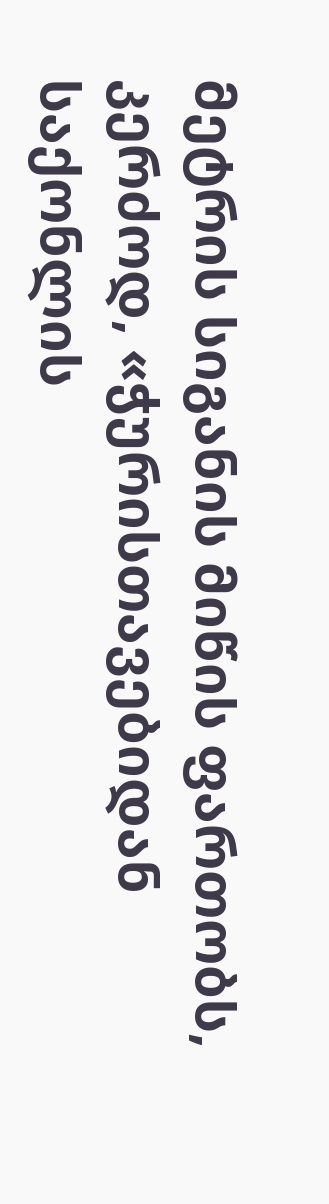მეტრის სიგანის მიწის ფართობს, კერძოდ, «ჭურისთავებიდან საქონლის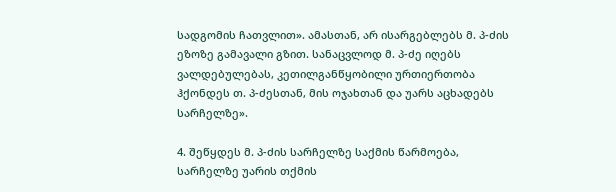სადგომის ჩათვლით». ამასთან, არ ისარგებლებს მ. პ-ძის ეზოზე გამავალი გზით. სანაცვლოდ მ. პ-ძე იღებს ვალდებულებას, კეთილგანწყობილი ურთიერთობა ჰქონდეს თ. პ-ძესთან, მის ოჯახთან და უარს აცხადებს სარჩელზე».

4. შეწყდეს მ. პ-ძის სარჩელზე საქმის წარმოება, სარჩელზე უარის თქმის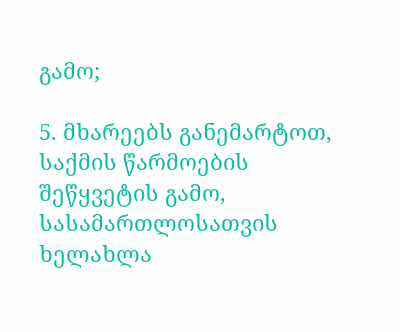გამო;

5. მხარეებს განემარტოთ, საქმის წარმოების შეწყვეტის გამო, სასამართლოსათვის ხელახლა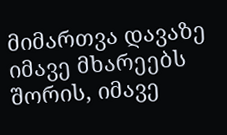მიმართვა დავაზე იმავე მხარეებს შორის, იმავე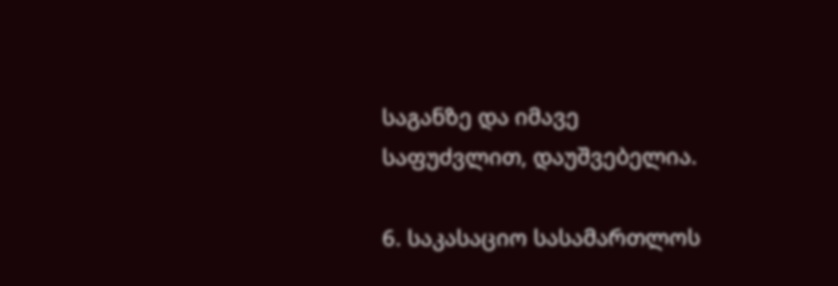საგანზე და იმავე საფუძვლით, დაუშვებელია.

6. საკასაციო სასამართლოს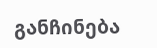განჩინება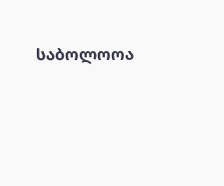საბოლოოა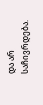და არ საჩივრდება.